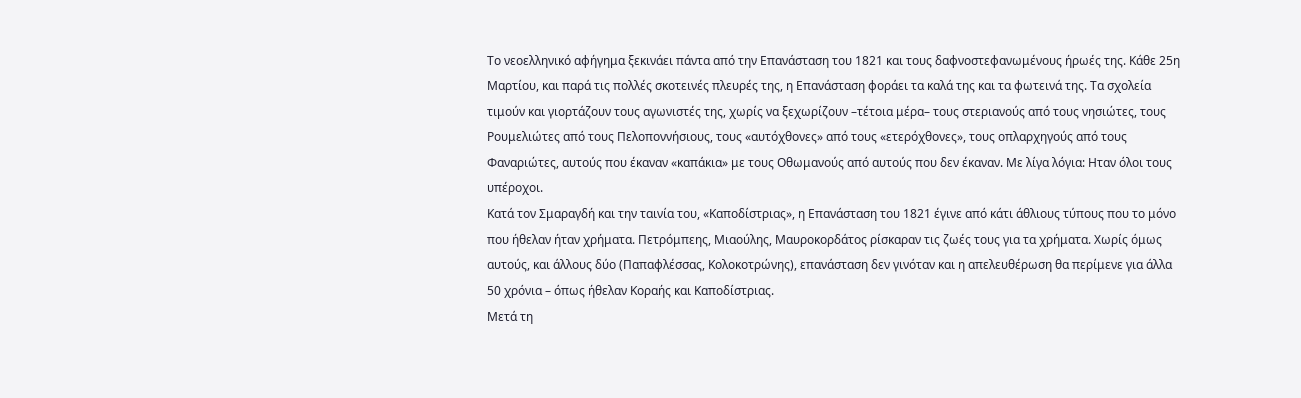Το νεοελληνικό αφήγημα ξεκινάει πάντα από την Επανάσταση του 1821 και τους δαφνοστεφανωμένους ήρωές της. Κάθε 25η Μαρτίου, και παρά τις πολλές σκοτεινές πλευρές της, η Επανάσταση φοράει τα καλά της και τα φωτεινά της. Τα σχολεία τιμούν και γιορτάζουν τους αγωνιστές της, χωρίς να ξεχωρίζουν –τέτοια μέρα– τους στεριανούς από τους νησιώτες, τους Ρουμελιώτες από τους Πελοποννήσιους, τους «αυτόχθονες» από τους «ετερόχθονες», τους οπλαρχηγούς από τους Φαναριώτες, αυτούς που έκαναν «καπάκια» με τους Οθωμανούς από αυτούς που δεν έκαναν. Με λίγα λόγια: Ηταν όλοι τους υπέροχοι.
Κατά τον Σμαραγδή και την ταινία του, «Καποδίστριας», η Επανάσταση του 1821 έγινε από κάτι άθλιους τύπους που το μόνο που ήθελαν ήταν χρήματα. Πετρόμπεης, Μιαούλης, Μαυροκορδάτος ρίσκαραν τις ζωές τους για τα χρήματα. Χωρίς όμως αυτούς, και άλλους δύο (Παπαφλέσσας, Κολοκοτρώνης), επανάσταση δεν γινόταν και η απελευθέρωση θα περίμενε για άλλα 50 χρόνια – όπως ήθελαν Κοραής και Καποδίστριας.
Μετά τη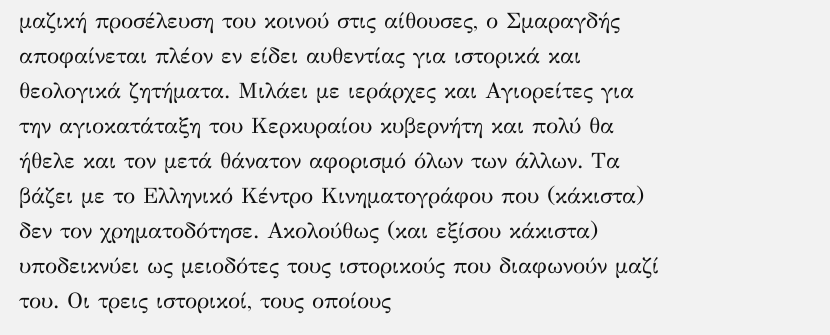μαζική προσέλευση του κοινού στις αίθουσες, ο Σμαραγδής αποφαίνεται πλέον εν είδει αυθεντίας για ιστορικά και θεολογικά ζητήματα. Μιλάει με ιεράρχες και Αγιορείτες για την αγιοκατάταξη του Κερκυραίου κυβερνήτη και πολύ θα ήθελε και τον μετά θάνατον αφορισμό όλων των άλλων. Τα βάζει με το Ελληνικό Κέντρο Κινηματογράφου που (κάκιστα) δεν τον χρηματοδότησε. Ακολούθως (και εξίσου κάκιστα) υποδεικνύει ως μειοδότες τους ιστορικούς που διαφωνούν μαζί του. Οι τρεις ιστορικοί, τους οποίους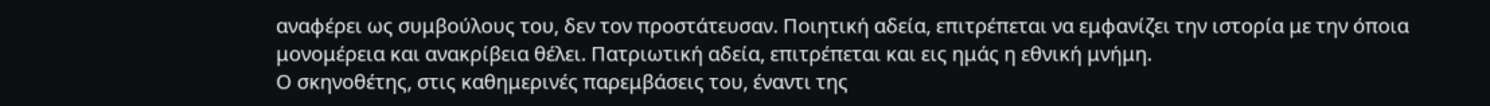αναφέρει ως συμβούλους του, δεν τον προστάτευσαν. Ποιητική αδεία, επιτρέπεται να εμφανίζει την ιστορία με την όποια μονομέρεια και ανακρίβεια θέλει. Πατριωτική αδεία, επιτρέπεται και εις ημάς η εθνική μνήμη.
Ο σκηνοθέτης, στις καθημερινές παρεμβάσεις του, έναντι της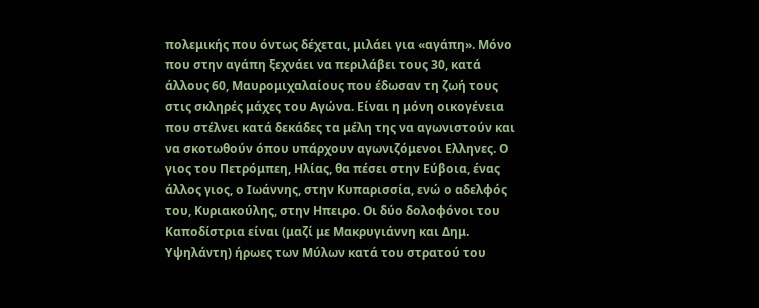πολεμικής που όντως δέχεται, μιλάει για «αγάπη». Μόνο που στην αγάπη ξεχνάει να περιλάβει τους 30, κατά άλλους 60, Μαυρομιχαλαίους που έδωσαν τη ζωή τους στις σκληρές μάχες του Αγώνα. Είναι η μόνη οικογένεια που στέλνει κατά δεκάδες τα μέλη της να αγωνιστούν και να σκοτωθούν όπου υπάρχουν αγωνιζόμενοι Ελληνες. Ο γιος του Πετρόμπεη, Ηλίας, θα πέσει στην Εύβοια, ένας άλλος γιος, ο Ιωάννης, στην Κυπαρισσία, ενώ ο αδελφός του, Κυριακούλης, στην Ηπειρο. Οι δύο δολοφόνοι του Καποδίστρια είναι (μαζί με Μακρυγιάννη και Δημ. Υψηλάντη) ήρωες των Μύλων κατά του στρατού του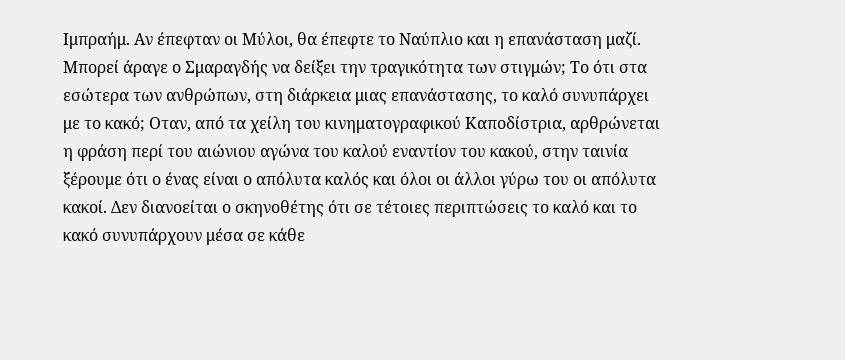Ιμπραήμ. Αν έπεφταν οι Μύλοι, θα έπεφτε το Ναύπλιο και η επανάσταση μαζί.
Μπορεί άραγε ο Σμαραγδής να δείξει την τραγικότητα των στιγμών; Το ότι στα εσώτερα των ανθρώπων, στη διάρκεια μιας επανάστασης, το καλό συνυπάρχει με το κακό; Οταν, από τα χείλη του κινηματογραφικού Καποδίστρια, αρθρώνεται η φράση περί του αιώνιου αγώνα του καλού εναντίον του κακού, στην ταινία ξέρουμε ότι ο ένας είναι ο απόλυτα καλός και όλοι οι άλλοι γύρω του οι απόλυτα κακοί. Δεν διανοείται ο σκηνοθέτης ότι σε τέτοιες περιπτώσεις το καλό και το κακό συνυπάρχουν μέσα σε κάθε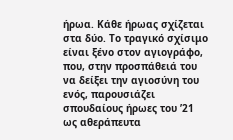ήρωα. Κάθε ήρωας σχίζεται στα δύο. Το τραγικό σχίσιμο είναι ξένο στον αγιογράφο, που, στην προσπάθειά του να δείξει την αγιοσύνη του ενός, παρουσιάζει σπουδαίους ήρωες του ’21 ως αθεράπευτα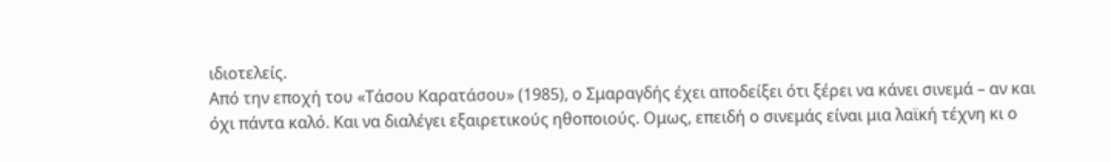ιδιοτελείς.
Από την εποχή του «Τάσου Καρατάσου» (1985), ο Σμαραγδής έχει αποδείξει ότι ξέρει να κάνει σινεμά – αν και όχι πάντα καλό. Και να διαλέγει εξαιρετικούς ηθοποιούς. Ομως, επειδή ο σινεμάς είναι μια λαϊκή τέχνη κι ο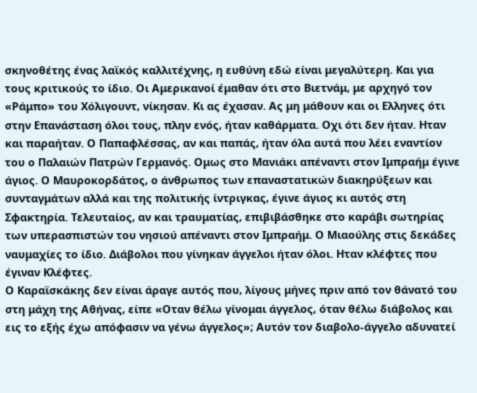σκηνοθέτης ένας λαϊκός καλλιτέχνης, η ευθύνη εδώ είναι μεγαλύτερη. Και για τους κριτικούς το ίδιο. Οι Αμερικανοί έμαθαν ότι στο Βιετνάμ, με αρχηγό τον «Ράμπο» του Χόλιγουντ, νίκησαν. Κι ας έχασαν. Ας μη μάθουν και οι Ελληνες ότι στην Επανάσταση όλοι τους, πλην ενός, ήταν καθάρματα. Οχι ότι δεν ήταν. Ηταν και παραήταν. Ο Παπαφλέσσας, αν και παπάς, ήταν όλα αυτά που λέει εναντίον του ο Παλαιών Πατρών Γερμανός. Ομως στο Μανιάκι απέναντι στον Ιμπραήμ έγινε άγιος. Ο Μαυροκορδάτος, ο άνθρωπος των επαναστατικών διακηρύξεων και συνταγμάτων αλλά και της πολιτικής ίντριγκας, έγινε άγιος κι αυτός στη Σφακτηρία. Τελευταίος, αν και τραυματίας, επιβιβάσθηκε στο καράβι σωτηρίας των υπερασπιστών του νησιού απέναντι στον Ιμπραήμ. Ο Μιαούλης στις δεκάδες ναυμαχίες το ίδιο. Διάβολοι που γίνηκαν άγγελοι ήταν όλοι. Ηταν κλέφτες που έγιναν Κλέφτες.
Ο Καραϊσκάκης δεν είναι άραγε αυτός που, λίγους μήνες πριν από τον θάνατό του στη μάχη της Αθήνας, είπε «Οταν θέλω γίνομαι άγγελος, όταν θέλω διάβολος και εις το εξής έχω απόφασιν να γένω άγγελος»; Αυτόν τον διαβολο-άγγελο αδυνατεί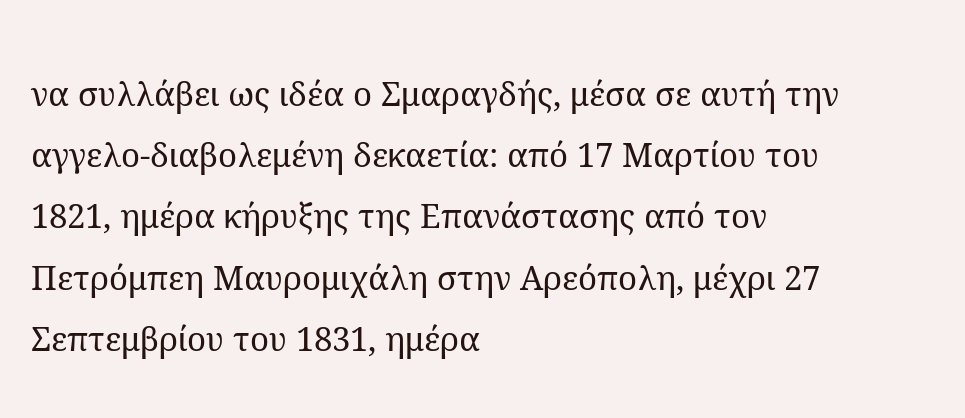να συλλάβει ως ιδέα ο Σμαραγδής, μέσα σε αυτή την αγγελο-διαβολεμένη δεκαετία: από 17 Μαρτίου του 1821, ημέρα κήρυξης της Επανάστασης από τον Πετρόμπεη Μαυρομιχάλη στην Αρεόπολη, μέχρι 27 Σεπτεμβρίου του 1831, ημέρα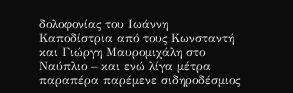δολοφονίας του Ιωάννη Καποδίστρια από τους Κωνσταντή και Γιώργη Μαυρομιχάλη στο Ναύπλιο – και ενώ λίγα μέτρα παραπέρα παρέμενε σιδηροδέσμιος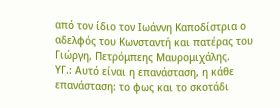από τον ίδιο τον Ιωάννη Καποδίστρια ο αδελφός του Κωνσταντή και πατέρας του Γιώργη, Πετρόμπεης Μαυρομιχάλης.
ΥΓ.: Αυτό είναι η επανάσταση, η κάθε επανάσταση: το φως και το σκοτάδι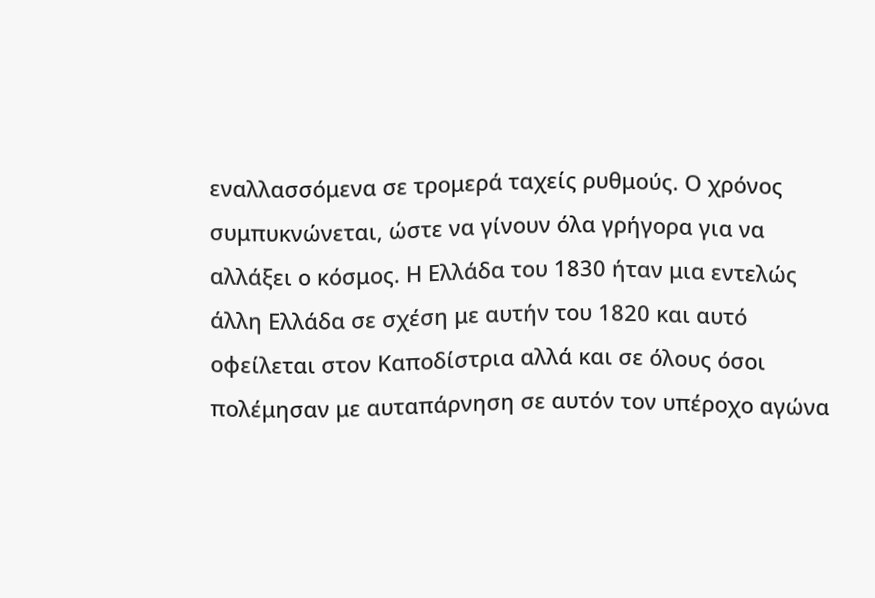εναλλασσόμενα σε τρομερά ταχείς ρυθμούς. Ο χρόνος συμπυκνώνεται, ώστε να γίνουν όλα γρήγορα για να αλλάξει ο κόσμος. Η Ελλάδα του 1830 ήταν μια εντελώς άλλη Ελλάδα σε σχέση με αυτήν του 1820 και αυτό οφείλεται στον Καποδίστρια αλλά και σε όλους όσοι πολέμησαν με αυταπάρνηση σε αυτόν τον υπέροχο αγώνα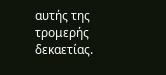αυτής της τρομερής δεκαετίας.